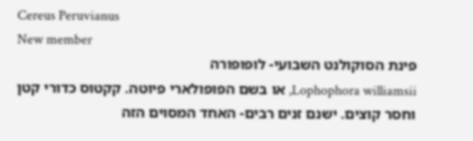Cereus Peruvianus
New member
פינת הסוקולנט השבועי- לופופורה
Lophophora williamsii, או בשם הפופולארי פיוטה. קקטוס כדורי קטן וחסר קוצים. ישנם זנים רבים- האחד המסוים הזה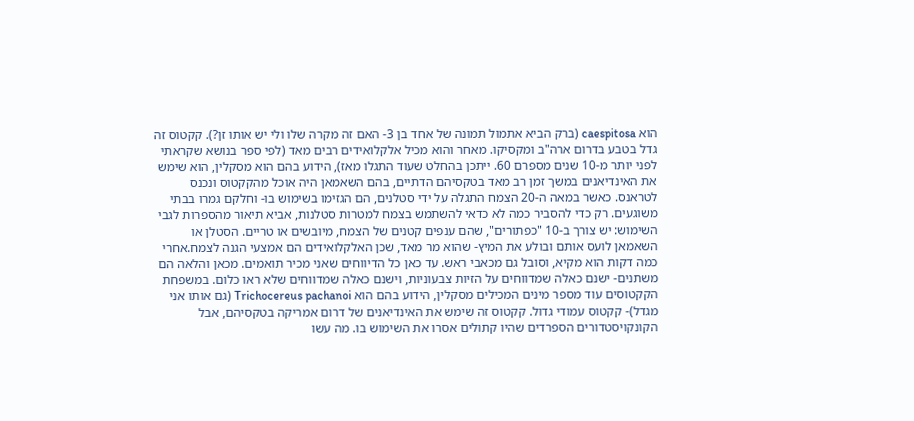הוא caespitosa (ברק הביא אתמול תמונה של אחד בן 3- האם זה מקרה שלו ולי יש אותו זן?). קקטוס זה גדל בטבע בדרום ארה"ב ומקסיקו. מאחר והוא מכיל אלקלואידים רבים מאד (לפי ספר בנושא שקראתי לפני יותר מ-10 שנים מספרם 60. ייתכן בהחלט שעוד התגלו מאז), הידוע בהם הוא מסקלין, הוא שימש את האינדיאנים במשך זמן רב מאד בטקסיהם הדתיים, בהם השאמאן היה אוכל מהקקטוס ונכנס לטראנס. כאשר במאה ה-20 הצמח התגלה על ידי סטלנים, הם הגזימו בשימוש בו- וחלקם גמרו בבתי משוגעים. רק כדי להסביר כמה לא כדאי להשתמש בצמח למטרות סטלנות, אביא תיאור מהספרות לגבי השימוש: יש צורך ב-10 "כפתורים", שהם ענפים קטנים של הצמח, מיובשים או טריים. הסטלן או השאמאן לועס אותם ובולע את המיץ- שהוא מר מאד, שכן האלקלואידים הם אמצעי הגנה לצמח.אחרי כמה דקות הוא מקיא, וסובל גם מכאבי ראש. עד כאן כל הדיווחים שאני מכיר תואמים. מכאן והלאה הם משתנים- ישנם כאלה שמדווחים על הזיות צבעוניות, וישנם כאלה שמדווחים שלא ראו כלום. במשפחת הקקטוסים עוד מספר מינים המכילים מסקלין, הידוע בהם הוא Trichocereus pachanoi (גם אותו אני מגדל)- קקטוס עמודי גדול. קקטוס זה שימש את האינדיאנים של דרום אמריקה בטקסיהם, אבל הקונקויסטדורים הספרדים שהיו קתולים אסרו את השימוש בו. מה עשו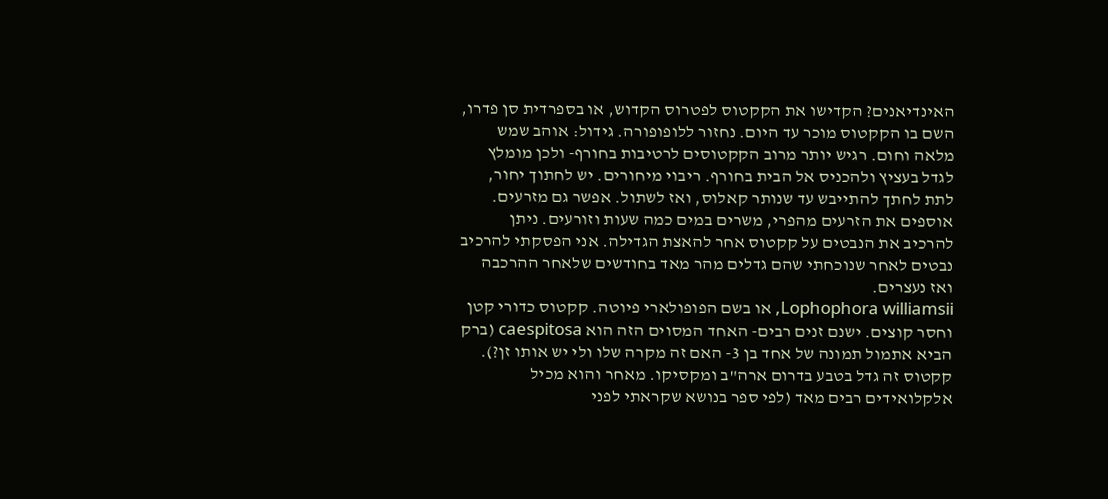האינדיאנים? הקדישו את הקקטוס לפטרוס הקדוש, או בספרדית סן פדרו, השם בו הקקטוס מוכר עד היום. נחזור ללופופורה. גידול: אוהב שמש מלאה וחום. רגיש יותר מרוב הקקטוסים לרטיבות בחורף- ולכן מומלץ לגדל בעציץ ולהכניס אל הבית בחורף. ריבוי מיחורים. יש לחתוך יחור, לתת לחתך להתייבש עד שנותר קאלוס, ואז לשתול. אפשר גם מזרעים. אוספים את הזרעים מהפרי, משרים במים כמה שעות וזורעים. ניתן להרכיב את הנבטים על קקטוס אחר להאצת הגדילה. אני הפסקתי להרכיב נבטים לאחר שנוכחתי שהם גדלים מהר מאד בחודשים שלאחר ההרכבה ואז נעצרים.
Lophophora williamsii, או בשם הפופולארי פיוטה. קקטוס כדורי קטן וחסר קוצים. ישנם זנים רבים- האחד המסוים הזה הוא caespitosa (ברק הביא אתמול תמונה של אחד בן 3- האם זה מקרה שלו ולי יש אותו זן?). קקטוס זה גדל בטבע בדרום ארה"ב ומקסיקו. מאחר והוא מכיל אלקלואידים רבים מאד (לפי ספר בנושא שקראתי לפני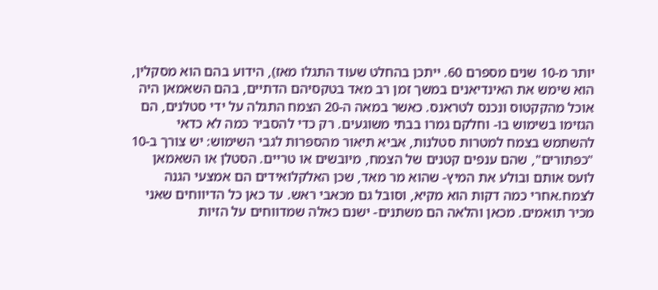יותר מ-10 שנים מספרם 60. ייתכן בהחלט שעוד התגלו מאז), הידוע בהם הוא מסקלין, הוא שימש את האינדיאנים במשך זמן רב מאד בטקסיהם הדתיים, בהם השאמאן היה אוכל מהקקטוס ונכנס לטראנס. כאשר במאה ה-20 הצמח התגלה על ידי סטלנים, הם הגזימו בשימוש בו- וחלקם גמרו בבתי משוגעים. רק כדי להסביר כמה לא כדאי להשתמש בצמח למטרות סטלנות, אביא תיאור מהספרות לגבי השימוש: יש צורך ב-10 "כפתורים", שהם ענפים קטנים של הצמח, מיובשים או טריים. הסטלן או השאמאן לועס אותם ובולע את המיץ- שהוא מר מאד, שכן האלקלואידים הם אמצעי הגנה לצמח.אחרי כמה דקות הוא מקיא, וסובל גם מכאבי ראש. עד כאן כל הדיווחים שאני מכיר תואמים. מכאן והלאה הם משתנים- ישנם כאלה שמדווחים על הזיות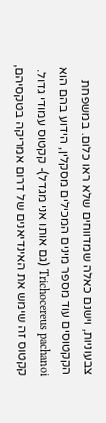צבעוניות, וישנם כאלה שמדווחים שלא ראו כלום. במשפחת הקקטוסים עוד מספר מינים המכילים מסקלין, הידוע בהם הוא Trichocereus pachanoi (גם אותו אני מגדל)- קקטוס עמודי גדול. קקטוס זה שימש את האינדיאנים של דרום אמריקה בטקסיהם,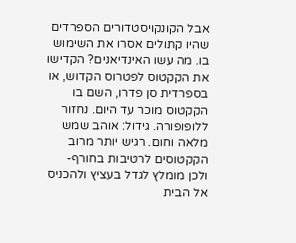אבל הקונקויסטדורים הספרדים שהיו קתולים אסרו את השימוש בו. מה עשו האינדיאנים? הקדישו את הקקטוס לפטרוס הקדוש, או בספרדית סן פדרו, השם בו הקקטוס מוכר עד היום. נחזור ללופופורה. גידול: אוהב שמש מלאה וחום. רגיש יותר מרוב הקקטוסים לרטיבות בחורף- ולכן מומלץ לגדל בעציץ ולהכניס אל הבית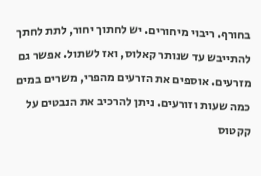בחורף. ריבוי מיחורים. יש לחתוך יחור, לתת לחתך להתייבש עד שנותר קאלוס, ואז לשתול. אפשר גם מזרעים. אוספים את הזרעים מהפרי, משרים במים כמה שעות וזורעים. ניתן להרכיב את הנבטים על קקטוס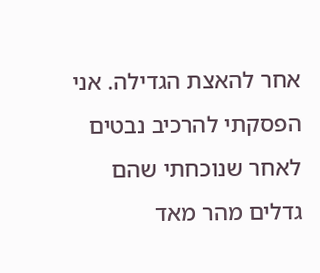אחר להאצת הגדילה. אני הפסקתי להרכיב נבטים לאחר שנוכחתי שהם גדלים מהר מאד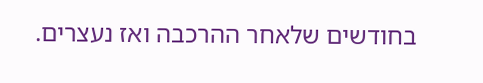בחודשים שלאחר ההרכבה ואז נעצרים.